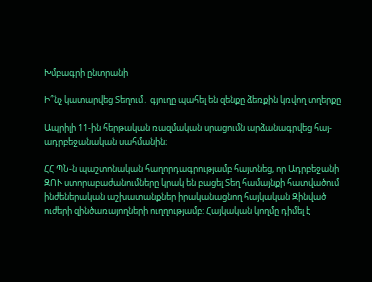Խմբագրի ընտրանի

Ի՞նչ կատարվեց Տեղում․ գյուղը պահել են զենքը ձեռքին կռվող տղերքը

Ապրիլի 11-ին հերթական ռազմական սրացումն արձանագրվեց հայ-ադրբեջանական սահմանին։

ՀՀ ՊՆ-ն պաշտոնական հաղորդագրությամբ հայտնեց, որ Ադրբեջանի ԶՈՒ ստորաբաժանումները կրակ են բացել Տեղ համայնքի հատվածում ինժեներական աշխատանքներ իրականացնող հայկական Զինված ուժերի զինծառայողների ուղղությամբ: Հայկական կողմը դիմել է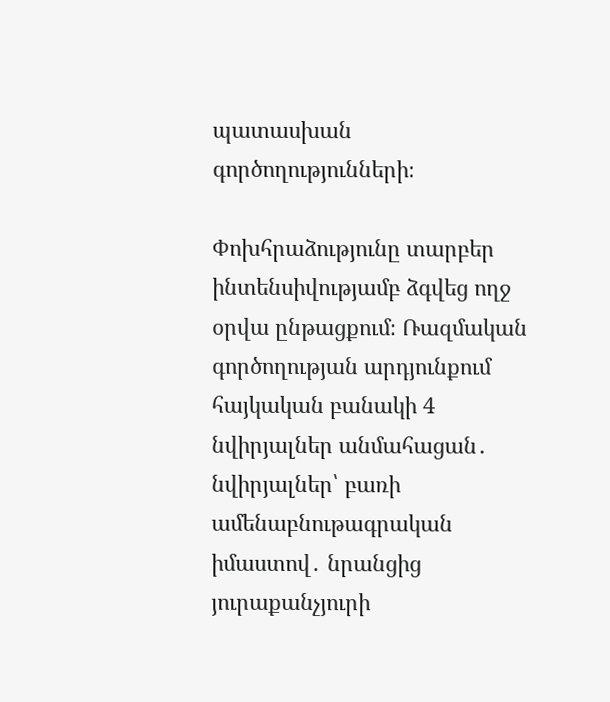պատասխան գործողությունների։

Փոխհրաձությունը տարբեր ինտենսիվությամբ ձգվեց ողջ օրվա ընթացքում։ Ռազմական գործողության արդյունքում հայկական բանակի 4 նվիրյալներ անմահացան․ նվիրյալներ՝ բառի ամենաբնութագրական իմաստով․ նրանցից յուրաքանչյուրի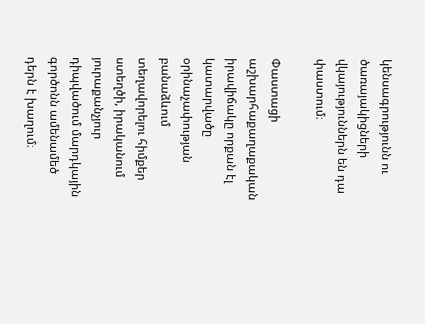կենսագրությունն ու ծառայակիցների վկայություններն են դա փաստում։

Փաստացի աշխարհաքաղաքական իրավիճակը որքան էլ կատարվածը օրինաչափության բանաձևում տեղավորելու հիմքեր ստեղծի, իրականում յուրաքանչյուր դիպվածում մարդկային գործոնն ամենամեծ դերն է խաղում։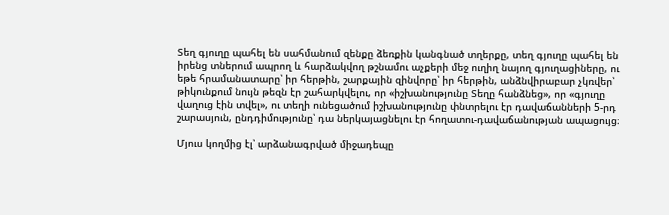Տեղ գյուղը պահել են սահմանում զենքը ձեռքին կանգնած տղերքը, տեղ գյուղը պահել են իրենց տներում ապրող և հարձակվող թշնամու աչքերի մեջ ուղիղ նայող գյուղացիները, ու եթե հրամանատարը՝ իր հերթին, շարքային զինվորը՝ իր հերթին, անձնվիրաբար չկռվեր՝ թիկունքում նույն թեզն էր շահարկվելու, որ «իշխանությունը Տեղը հանձնեց», որ «գյուղը վաղուց էին տվել», ու տեղի ունեցածում իշխանությունը փնտրելու էր դավաճանների 5-րդ շարասյուն, ընդդիմությունը՝ դա ներկայացնելու էր հողատու-դավաճանության ապացույց։

Մյուս կողմից էլ՝ արձանագրված միջադեպը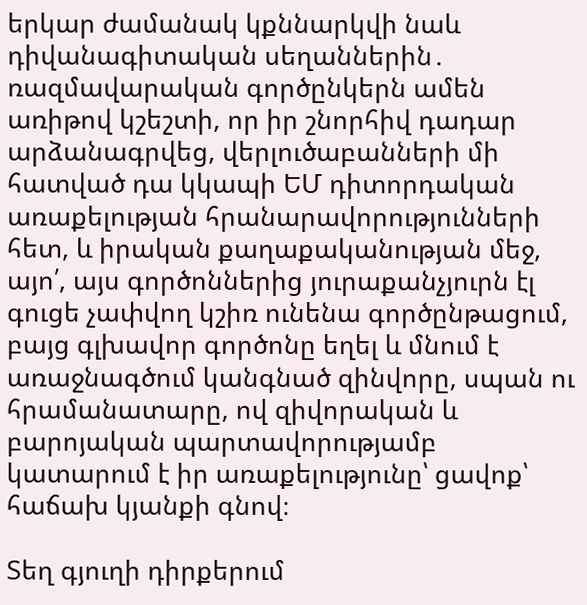երկար ժամանակ կքննարկվի նաև դիվանագիտական սեղաններին․ ռազմավարական գործընկերն ամեն առիթով կշեշտի, որ իր շնորհիվ դադար արձանագրվեց, վերլուծաբանների մի հատված դա կկապի ԵՄ դիտորդական առաքելության հրանարավորությունների հետ, և իրական քաղաքականության մեջ, այո՛, այս գործոններից յուրաքանչյուրն էլ գուցե չափվող կշիռ ունենա գործընթացում, բայց գլխավոր գործոնը եղել և մնում է առաջնագծում կանգնած զինվորը, սպան ու հրամանատարը, ով զիվորական և բարոյական պարտավորությամբ կատարում է իր առաքելությունը՝ ցավոք՝ հաճախ կյանքի գնով։

Տեղ գյուղի դիրքերում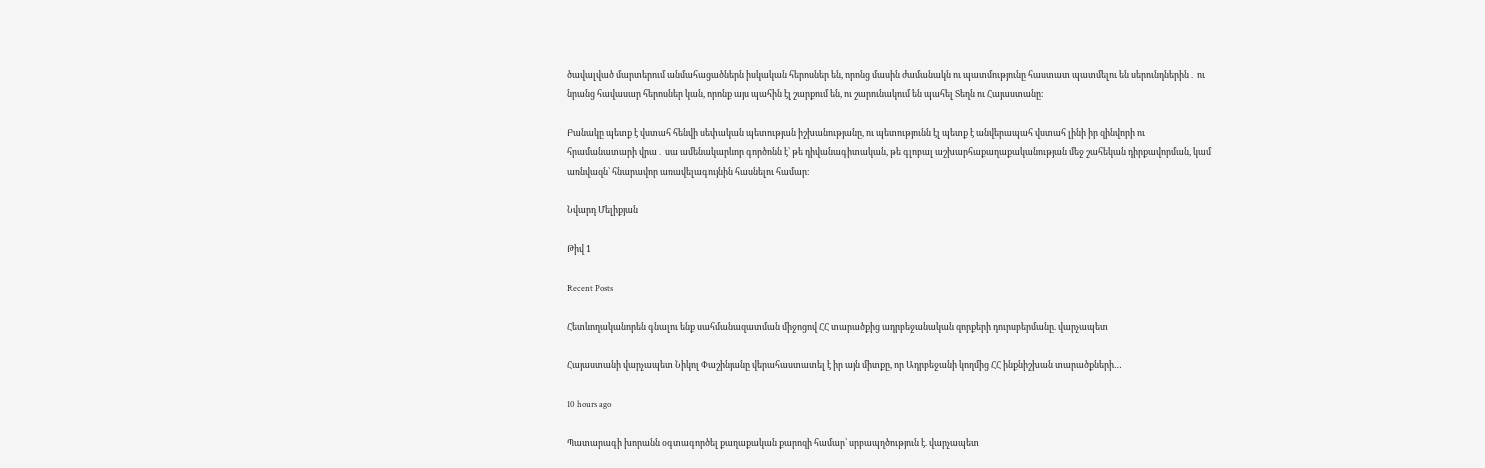ծավալված մարտերում անմահացածներն իսկական հերոսներ են, որոնց մասին ժամանակն ու պատմությունը հաստատ պատմելու են սերունդներին․ ու նրանց հավասար հերոսներ կան, որոնք այս պահին էլ շարքում են, ու շարունակում են պահել Տեղն ու Հայաստանը։

Բանակը պետք է վստահ հենվի սեփական պետության իշխանությանը, ու պետությունն էլ պետք է անվերապահ վստահ լինի իր զինվորի ու հրամանատարի վրա․ սա ամենակարևոր գործոնն է՝ թե դիվանագիտական, թե գլոբալ աշխարհաքաղաքականության մեջ շահեկան դիրքավորման, կամ առնվազն՝ հնարավոր առավելագույնին հասնելու համար։

Նվարդ Մելիքյան

Թիվ 1

Recent Posts

Հետևողականորեն գնալու ենք սահմանազատման միջոցով ՀՀ տարածքից ադրբեջանական զորքերի դուրսբերմանը. վարչապետ

Հայաստանի վարչապետ Նիկոլ Փաշինյանը վերահաստատել է իր այն միտքը, որ Ադրբեջանի կողմից ՀՀ ինքնիշխան տարածքների…

10 hours ago

Պատարագի խորանն օգտագործել քաղաքական քարոզի համար՝ սրբապղծություն է. վարչապետ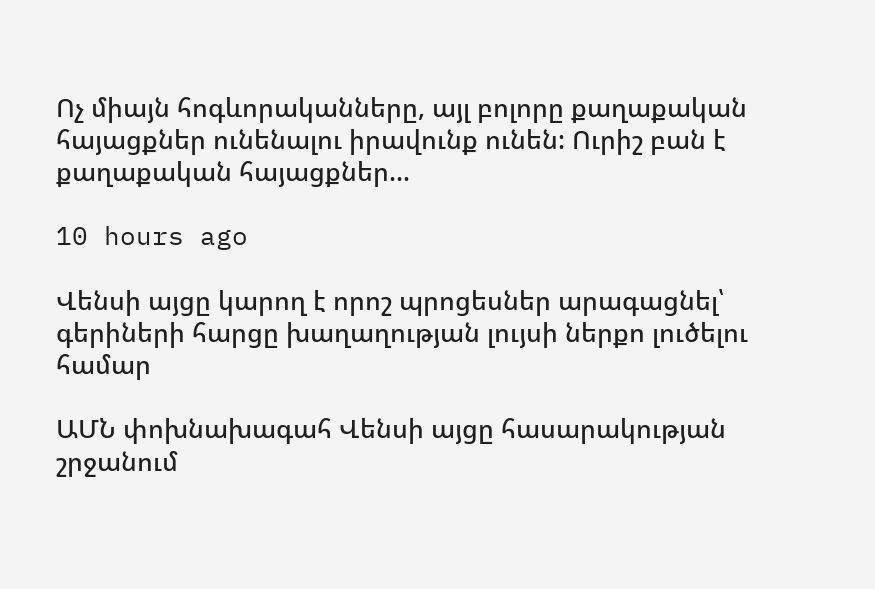Ոչ միայն հոգևորականները, այլ բոլորը քաղաքական հայացքներ ունենալու իրավունք ունեն: Ուրիշ բան է քաղաքական հայացքներ…

10 hours ago

Վենսի այցը կարող է որոշ պրոցեսներ արագացնել՝ գերիների հարցը խաղաղության լույսի ներքո լուծելու համար

ԱՄՆ փոխնախագահ Վենսի այցը հասարակության շրջանում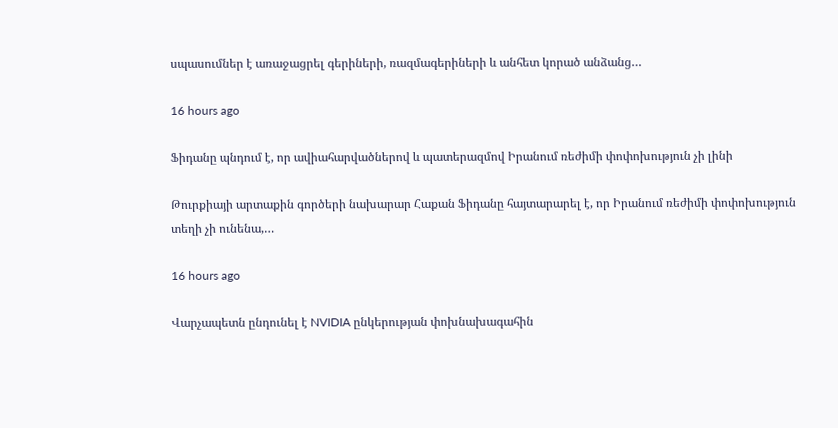սպասումներ է առաջացրել գերիների, ռազմագերիների և անհետ կորած անձանց…

16 hours ago

Ֆիդանը պնդում է, որ ավիահարվածներով և պատերազմով Իրանում ռեժիմի փոփոխություն չի լինի

Թուրքիայի արտաքին գործերի նախարար Հաքան Ֆիդանը հայտարարել է, որ Իրանում ռեժիմի փոփոխություն տեղի չի ունենա,…

16 hours ago

Վարչապետն ընդունել է NVIDIA ընկերության փոխնախագահին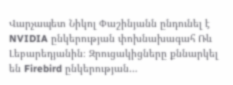Վարչապետ Նիկոլ Փաշինյանն ընդունել է NVIDIA ընկերության փոխնախագահ Ռև Լեբարեդյանին։ Զրուցակիցները քննարկել են Firebird ընկերության…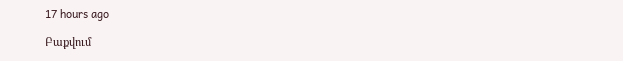17 hours ago

Բաքվում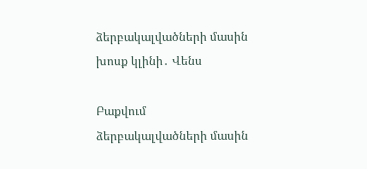ձերբակալվածների մասին խոսք կլինի․ Վենս

Բաքվում ձերբակալվածների մասին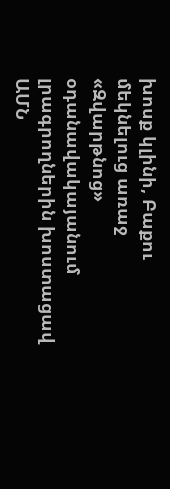խոսք կլինի, Բաքու մեկնելուց առաջ «Զվարթնոց» օդանավակայանում լրագրողներին խոստացավ ԱՄՆ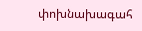փոխնախագահ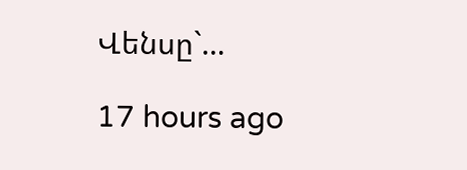Վենսը`…

17 hours ago